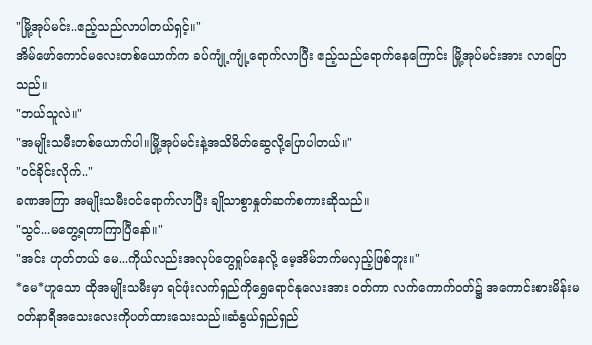"မြို့အုပ်မင်း..ဧည့်သည်လာပါတယ်ရှင့်။"
အိမ်ဖော်ကောင်မလေးတစ်ယောက်က ခပ်ကျုံ့ကျုံ့ရောက်လာပြီး ဧည့်သည်ရောက်နေကြောင်း မြို့အုပ်မင်းအား လာပြောသည်။
"ဘယ်သူလဲ။"
"အမျိုးသမီးတစ်ယောက်ပါ။မြို့အုပ်မင်းနဲ့အသိမိတ်ဆွေလို့ပြောပါတယ်။"
"၀င်ခိုင်းလိုက်.."
ခဏအကြာ အမျိုးသမီး၀င်ရောက်လာပြီး ချိုသာစွာနှုတ်ဆက်စကားဆိုသည်။
"သွင်...မတွေ့ရတာကြာပြီနော်။"
"အင်း ဟုတ်တယ် မေ...ကိုယ်လည်းအလုပ်တွေရှုပ်နေလို့ မေ့အိမ်ဘက်မလှည့်ဖြစ်ဘူး။"
*မေ*ဟူသော ထိုအမျိုးသမီးမှာ ရင်ဖုံးလက်ရှည်ကိုရွှေရောင်နုလေးအား ၀တ်ကာ လက်ကောက်၀တ်၌ အကောင်းစားမိန်းမ၀တ်နာရီအသေးလေးကိုပတ်ထားသေးသည်။ဆံနွယ်ရှည်ရှည်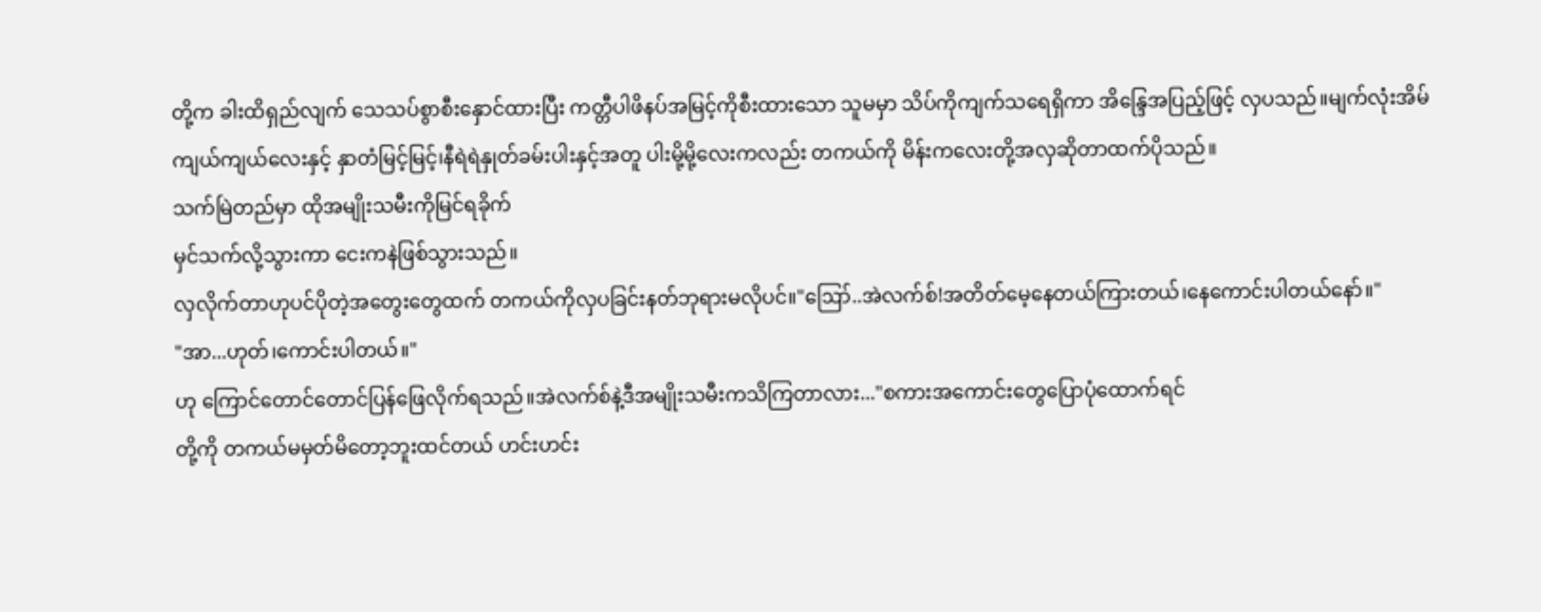တို့က ခါးထိရှည်လျက် သေသပ်စွာစီးနှောင်ထားပြီး ကတ္တီပါဖိနပ်အမြင့်ကိုစီးထားသော သူမမှာ သိပ်ကိုကျက်သရေရှိကာ အိန္ဒြေအပြည့်ဖြင့် လှပသည်။မျက်လုံးအိမ်ကျယ်ကျယ်လေးနှင့် နှာတံမြင့်မြင့်၊နီရဲရဲနှုတ်ခမ်းပါးနှင့်အတူ ပါးမို့မို့လေးကလည်း တကယ်ကို မိန်းကလေးတို့အလှဆိုတာထက်ပိုသည်။
သက်မြဲတည်မှာ ထိုအမျိုးသမီးကိုမြင်ရခိုက်
မှင်သက်လို့သွားကာ ငေးကနဲဖြစ်သွားသည်။
လှလိုက်တာဟုပင်ပိုတဲ့အတွေးတွေထက် တကယ်ကိုလှပခြင်းနတ်ဘုရားမလိုပင်။"ဪ..အဲလက်စ်!အတိတ်မေ့နေတယ်ကြားတယ်၊နေကောင်းပါတယ်နော်။"
"အာ...ဟုတ်၊ကောင်းပါတယ်။"
ဟု ကြောင်တောင်တောင်ပြန်ဖြေလိုက်ရသည်။အဲလက်စ်နဲ့ဒီအမျိုးသမီးကသိကြတာလား..."စကားအကောင်းတွေပြောပုံထောက်ရင်
တို့ကို တကယ်မမှတ်မိတော့ဘူးထင်တယ် ဟင်းဟင်း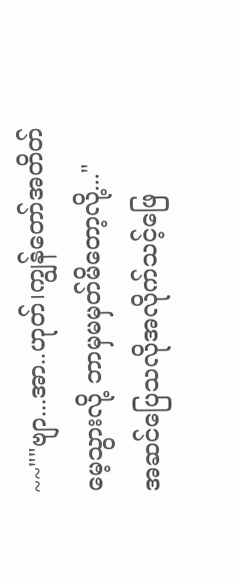~~""ဗျာ...အာ..ဟုတ်၊ကျွန်တော်အတိတ်မေ့သွားလို့ ဘာမှမမှတ်မိတော့လို့..."
အဆင်ပြေသလိုအလိုက်သင့်ဖြေ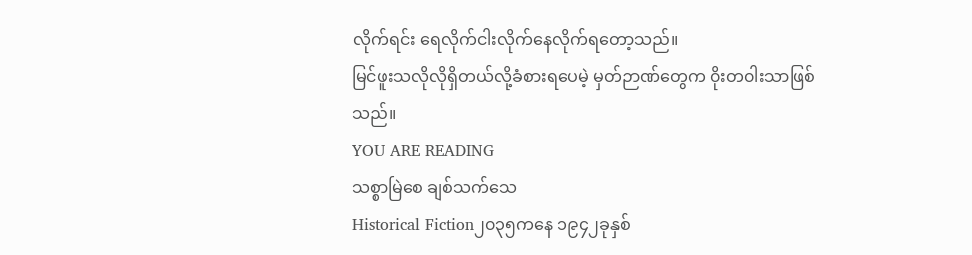လိုက်ရင်း ရေလိုက်ငါးလိုက်နေလိုက်ရတော့သည်။
မြင်ဖူးသလိုလိုရှိတယ်လို့ခံစားရပေမဲ့ မှတ်ဉာဏ်တွေက ၀ိုးတ၀ါးသာဖြစ်သည်။
YOU ARE READING
သစ္စာမြဲစေ ချစ်သက်သေ
Historical Fiction၂၀၃၅ကနေ ၁၉၄၂ခုနှစ်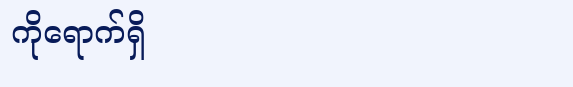ကိုရောက်ရှိ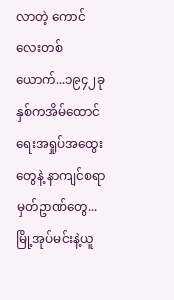လာတဲ့ ကောင်လေးတစ်ယောက်...၁၉၄၂ခုနှစ်ကအိမ်ထောင်ရေးအရှုပ်အထွေးတွေနဲ့ နာကျင်စရာမှတ်ဥာဏ်တွေ...မြို့အုပ်မင်းနဲ့ယူ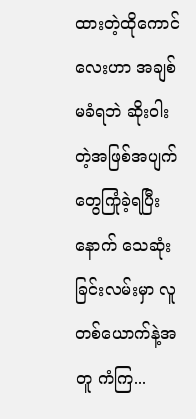ထားတဲ့ထိုကောင်လေးဟာ အချစ်မခံရဘဲ ဆိုး၀ါးတဲ့အဖြစ်အပျက်တွေကြုံခဲ့ရပြီးနောက် သေဆုံးခြင်းလမ်းမှာ လူတစ်ယောက်နဲ့အတူ ကံကြ...